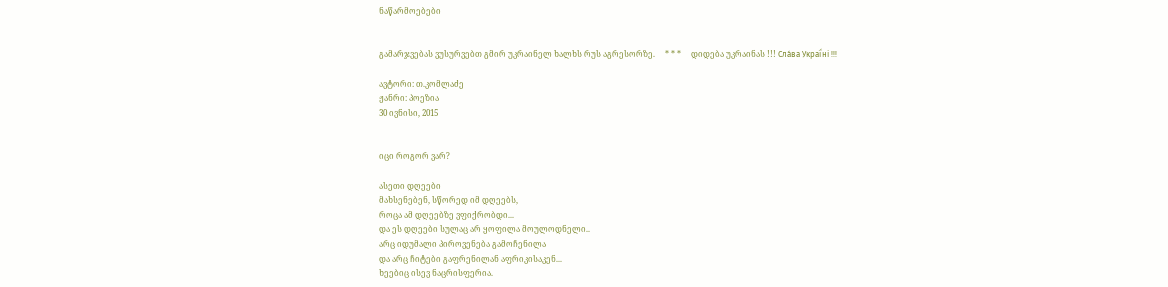ნაწარმოებები


გამარჯვებას ვუსურვებთ გმირ უკრაინელ ხალხს რუს აგრესორზე.     * * *     დიდება უკრაინას !!! Сла́ва Украї́ні !!!

ავტორი: თ.კომლაძე
ჟანრი: პოეზია
30 ივნისი, 2015


იცი როგორ ვარ?

ასეთი დღეები
მახსენებენ, სწორედ იმ დღეებს,
როცა ამ დღეებზე ვფიქრობდი...
და ეს დღეები სულაც არ ყოფილა მოულოდნელი..
არც იდუმალი პიროვენება გამოჩენილა
და არც ჩიტები გაფრენილან აფრიკისაკენ...
ხეებიც ისევ ნაცრისფერია.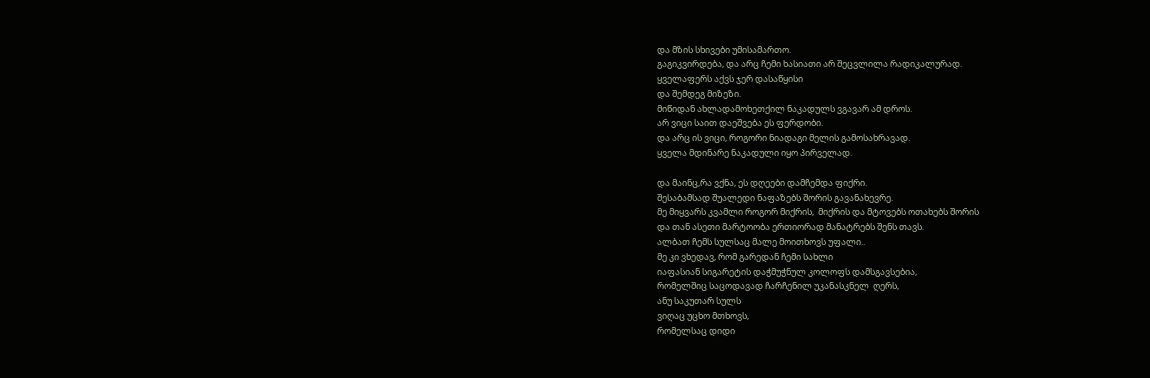და მზის სხივები უმისამართო.
გაგიკვირდება, და არც ჩემი ხასიათი არ შეცვლილა რადიკალურად.
ყველაფერს აქვს ჯერ დასაწყისი
და შემდეგ მიზეზი.
მიწიდან ახლადამოხეთქილ ნაკადულს ვგავარ ამ დროს.
არ ვიცი საით დაეშვება ეს ფერდობი.
და არც ის ვიცი, როგორი ნიადაგი მელის გამოსახრავად.
ყველა მდინარე ნაკადული იყო პირველად.

და მაინც,რა ვქნა, ეს დღეები დამჩემდა ფიქრი.
შესაბამსად შუალედი ნაფაზებს შორის გავანახევრე.
მე მიყვარს კვამლი როგორ მიქრის,  მიქრის და მტოვებს ოთახებს შორის
და თან ასეთი მარტოობა ერთიორად მანატრებს შენს თავს.
ალბათ ჩემს სულსაც მალე მოითხოვს უფალი..
მე კი ვხედავ, რომ გარედან ჩემი სახლი
იაფასიან სიგარეტის დაჭმუჭნულ კოლოფს დამსგავსებია,
რომელშიც საცოდავად ჩარჩენილ უკანასკნელ  ღერს,
ანუ საკუთარ სულს
ვიღაც უცხო მთხოვს,
რომელსაც დიდი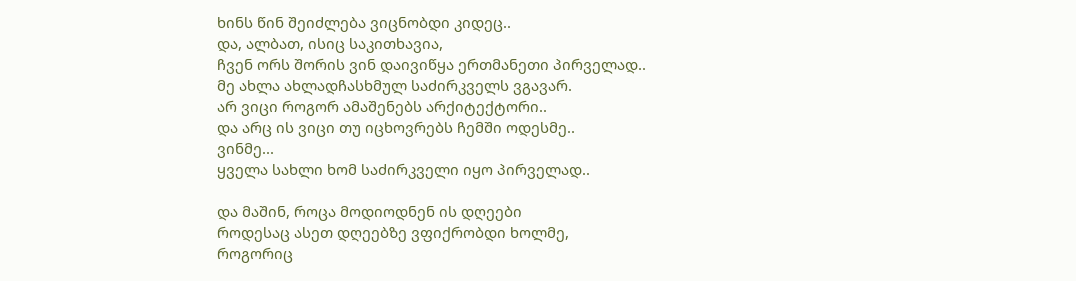ხინს წინ შეიძლება ვიცნობდი კიდეც..
და, ალბათ, ისიც საკითხავია,
ჩვენ ორს შორის ვინ დაივიწყა ერთმანეთი პირველად..
მე ახლა ახლადჩასხმულ საძირკველს ვგავარ.
არ ვიცი როგორ ამაშენებს არქიტექტორი..
და არც ის ვიცი თუ იცხოვრებს ჩემში ოდესმე..
ვინმე...
ყველა სახლი ხომ საძირკველი იყო პირველად..

და მაშინ, როცა მოდიოდნენ ის დღეები
როდესაც ასეთ დღეებზე ვფიქრობდი ხოლმე,
როგორიც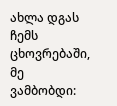ახლა დგას ჩემს ცხოვრებაში,
მე ვამბობდი: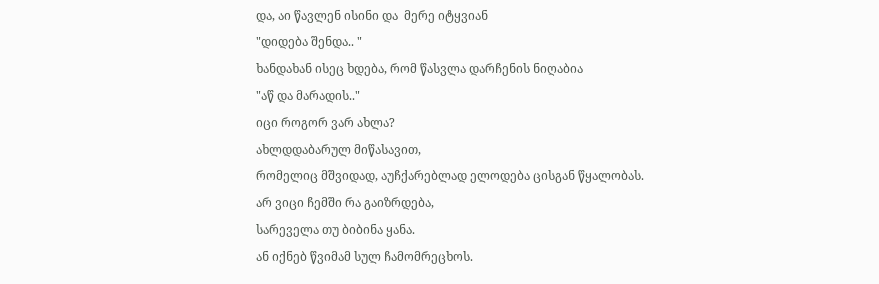და, აი წავლენ ისინი და  მერე იტყვიან
"დიდება შენდა.. "
ხანდახან ისეც ხდება, რომ წასვლა დარჩენის ნიღაბია
"აწ და მარადის.."
იცი როგორ ვარ ახლა?
ახლდდაბარულ მიწასავით,
რომელიც მშვიდად, აუჩქარებლად ელოდება ცისგან წყალობას.
არ ვიცი ჩემში რა გაიზრდება,
სარეველა თუ ბიბინა ყანა.
ან იქნებ წვიმამ სულ ჩამომრეცხოს.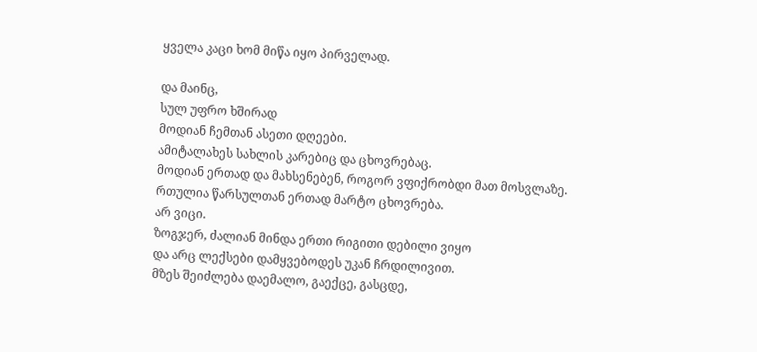ყველა კაცი ხომ მიწა იყო პირველად.

და მაინც,
სულ უფრო ხშირად
მოდიან ჩემთან ასეთი დღეები.
ამიტალახეს სახლის კარებიც და ცხოვრებაც.
მოდიან ერთად და მახსენებენ, როგორ ვფიქრობდი მათ მოსვლაზე.
რთულია წარსულთან ერთად მარტო ცხოვრება.
არ ვიცი.
ზოგჯერ, ძალიან მინდა ერთი რიგითი დებილი ვიყო
და არც ლექსები დამყვებოდეს უკან ჩრდილივით.
მზეს შეიძლება დაემალო, გაექცე, გასცდე,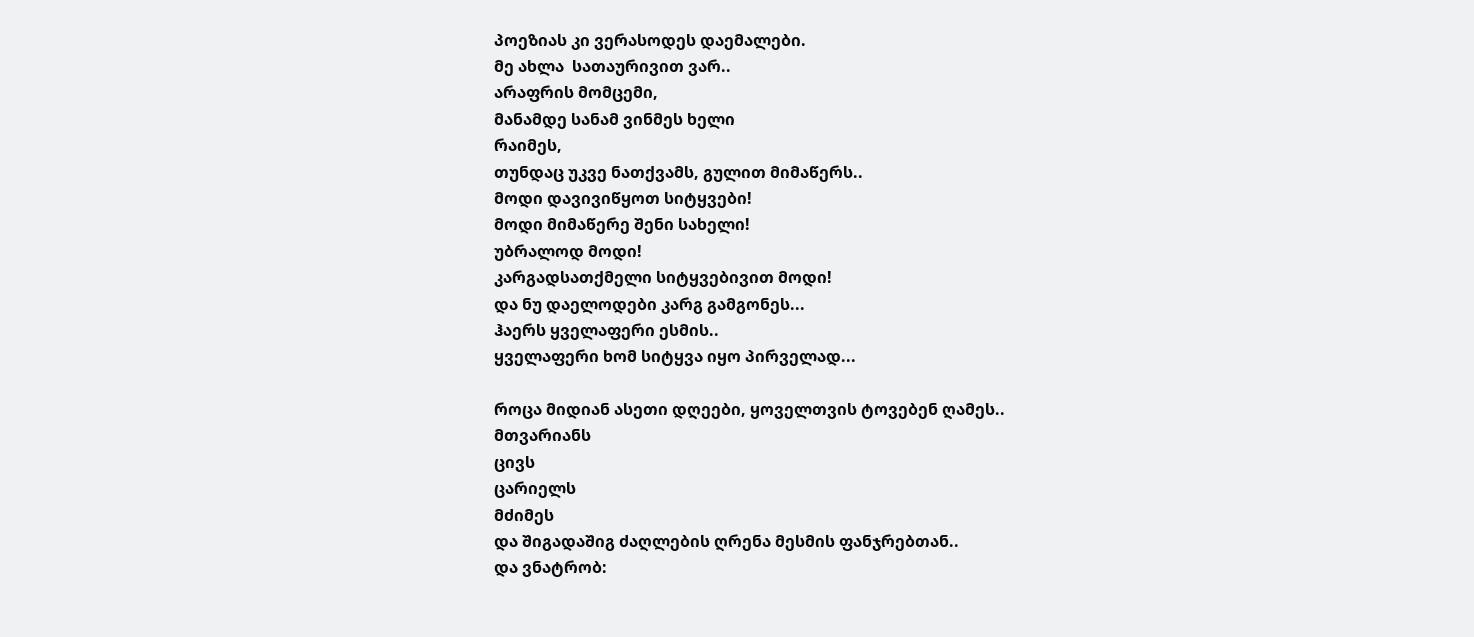პოეზიას კი ვერასოდეს დაემალები.
მე ახლა  სათაურივით ვარ..
არაფრის მომცემი,
მანამდე სანამ ვინმეს ხელი
რაიმეს,
თუნდაც უკვე ნათქვამს, გულით მიმაწერს..
მოდი დავივიწყოთ სიტყვები!
მოდი მიმაწერე შენი სახელი!
უბრალოდ მოდი!
კარგადსათქმელი სიტყვებივით მოდი!
და ნუ დაელოდები კარგ გამგონეს...
ჰაერს ყველაფერი ესმის..
ყველაფერი ხომ სიტყვა იყო პირველად...

როცა მიდიან ასეთი დღეები, ყოველთვის ტოვებენ ღამეს..
მთვარიანს
ცივს
ცარიელს
მძიმეს
და შიგადაშიგ ძაღლების ღრენა მესმის ფანჯრებთან..
და ვნატრობ: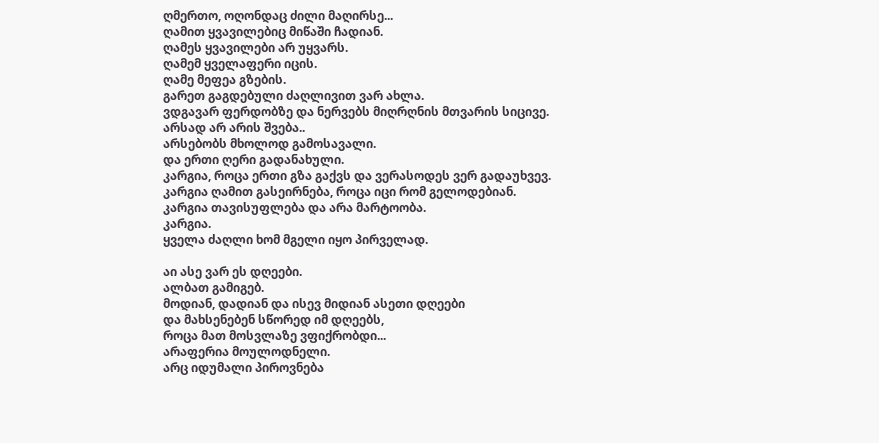ღმერთო, ოღონდაც ძილი მაღირსე...
ღამით ყვავილებიც მიწაში ჩადიან.
ღამეს ყვავილები არ უყვარს.
ღამემ ყველაფერი იცის.
ღამე მეფეა გზების.
გარეთ გაგდებული ძაღლივით ვარ ახლა.
ვდგავარ ფერდობზე და ნერვებს მიღრღნის მთვარის სიცივე.
არსად არ არის შვება..
არსებობს მხოლოდ გამოსავალი.
და ერთი ღერი გადანახული.
კარგია, როცა ერთი გზა გაქვს და ვერასოდეს ვერ გადაუხვევ.
კარგია ღამით გასეირნება, როცა იცი რომ გელოდებიან.
კარგია თავისუფლება და არა მარტოობა.
კარგია.
ყველა ძაღლი ხომ მგელი იყო პირველად.

აი ასე ვარ ეს დღეები.
ალბათ გამიგებ.
მოდიან, დადიან და ისევ მიდიან ასეთი დღეები
და მახსენებენ სწორედ იმ დღეებს,
როცა მათ მოსვლაზე ვფიქრობდი...
არაფერია მოულოდნელი.
არც იდუმალი პიროვნება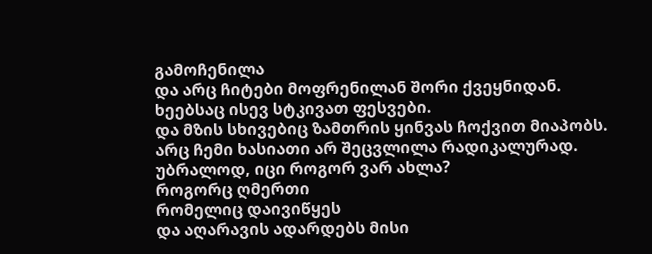გამოჩენილა
და არც ჩიტები მოფრენილან შორი ქვეყნიდან.
ხეებსაც ისევ სტკივათ ფესვები.
და მზის სხივებიც ზამთრის ყინვას ჩოქვით მიაპობს.
არც ჩემი ხასიათი არ შეცვლილა რადიკალურად.
უბრალოდ, იცი როგორ ვარ ახლა?
როგორც ღმერთი
რომელიც დაივიწყეს
და აღარავის ადარდებს მისი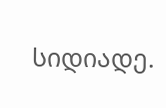სიდიადე.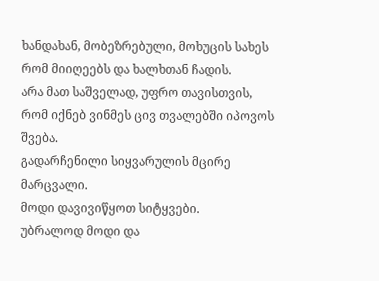ხანდახან, მობეზრებული, მოხუცის სახეს რომ მიიღეებს და ხალხთან ჩადის.
არა მათ საშველად, უფრო თავისთვის,
რომ იქნებ ვინმეს ცივ თვალებში იპოვოს შვება.
გადარჩენილი სიყვარულის მცირე მარცვალი.
მოდი დავივიწყოთ სიტყვები.
უბრალოდ მოდი და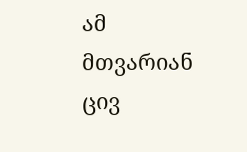ამ
მთვარიან
ცივ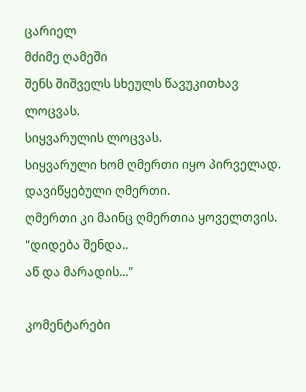ცარიელ
მძიმე ღამეში
შენს შიშველს სხეულს წავუკითხავ
ლოცვას.
სიყვარულის ლოცვას.
სიყვარული ხომ ღმერთი იყო პირველად.
დავიწყებული ღმერთი.
ღმერთი კი მაინც ღმერთია ყოველთვის.
"დიდება შენდა..
აწ და მარადის..."

კომენტარები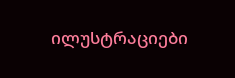ილუსტრაციები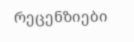რეცენზიები